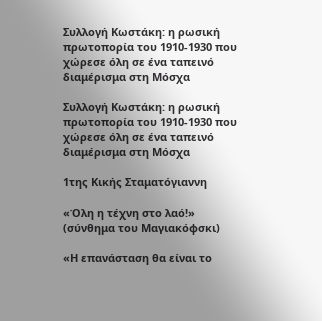Συλλογή Κωστάκη: η ρωσική πρωτοπορία του 1910-1930 που χώρεσε όλη σε ένα ταπεινό διαμέρισμα στη Μόσχα

Συλλογή Κωστάκη: η ρωσική πρωτοπορία του 1910-1930 που χώρεσε όλη σε ένα ταπεινό διαμέρισμα στη Μόσχα

1της Κικής Σταματόγιαννη

«Όλη η τέχνη στο λαό!» (σύνθημα του Μαγιακόφσκι)

«Η επανάσταση θα είναι το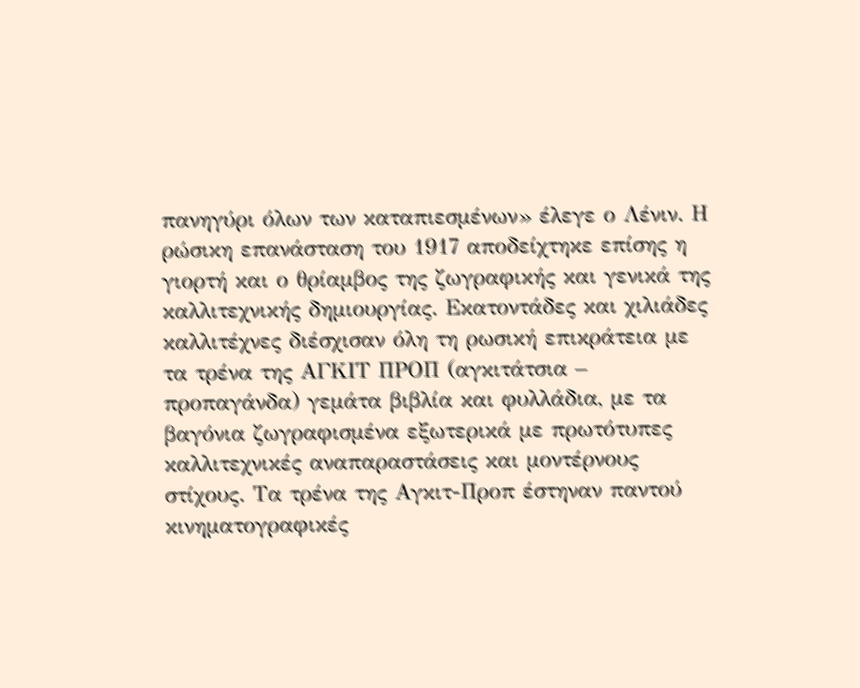πανηγύρι όλων των καταπιεσμένων» έλεγε ο Λένιν. Η ρώσικη επανάσταση του 1917 αποδείχτηκε επίσης η γιορτή και ο θρίαμβος της ζωγραφικής και γενικά της καλλιτεχνικής δημιουργίας. Εκατοντάδες και χιλιάδες καλλιτέχνες διέσχισαν όλη τη ρωσική επικράτεια με τα τρένα της ΑΓΚΙΤ ΠΡΟΠ (αγκιτάτσια – προπαγάνδα) γεμάτα βιβλία και φυλλάδια, με τα βαγόνια ζωγραφισμένα εξωτερικά με πρωτότυπες καλλιτεχνικές αναπαραστάσεις και μοντέρνους στίχους. Τα τρένα της Αγκιτ-Προπ έστηναν παντού κινηματογραφικές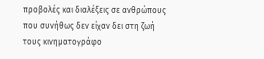προβολές και διαλέξεις σε ανθρώπους που συνήθως δεν είχαν δει στη ζωή τους κινηματογράφο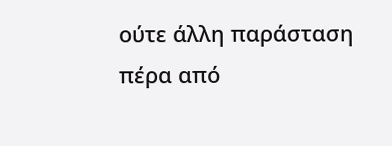ούτε άλλη παράσταση πέρα από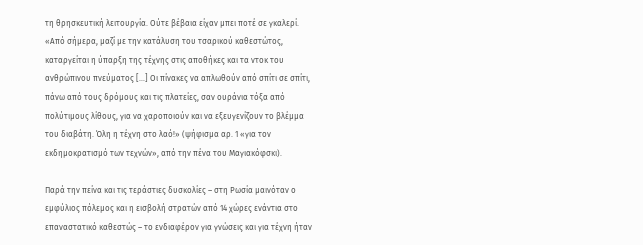τη θρησκευτική λειτουργία. Ούτε βέβαια είχαν μπει ποτέ σε γκαλερί. «Από σήμερα, μαζί με την κατάλυση του τσαρικού καθεστώτος, καταργείται η ύπαρξη της τέχνης στις αποθήκες και τα ντοκ του ανθρώπινου πνεύματος […] Οι πίνακες να απλωθούν από σπίτι σε σπίτι, πάνω από τους δρόμους και τις πλατείες, σαν ουράνια τόξα από πολύτιμους λίθους, για να χαροποιούν και να εξευγενίζουν το βλέμμα του διαβάτη. Όλη η τέχνη στο λαό!» (ψήφισμα αρ. 1 «για τον εκδημοκρατισμό των τεχνών», από την πένα του Μαγιακόφσκι).

Παρά την πείνα και τις τεράστιες δυσκολίες – στη Ρωσία μαινόταν ο εμφύλιος πόλεμος και η εισβολή στρατών από 14 χώρες ενάντια στο επαναστατικό καθεστώς – το ενδιαφέρον για γνώσεις και για τέχνη ήταν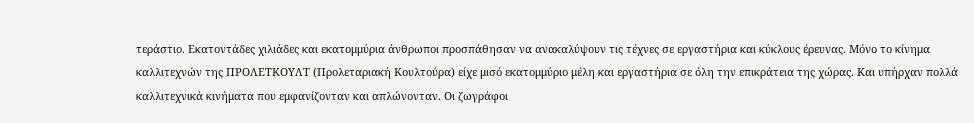τεράστιο. Εκατοντάδες χιλιάδες και εκατομμύρια άνθρωποι προσπάθησαν να ανακαλύψουν τις τέχνες σε εργαστήρια και κύκλους έρευνας. Μόνο το κίνημα καλλιτεχνών της ΠΡΟΛΕΤΚΟΥΛΤ (Προλεταριακή Κουλτούρα) είχε μισό εκατομμύριο μέλη και εργαστήρια σε όλη την επικράτεια της χώρας. Και υπήρχαν πολλά καλλιτεχνικά κινήματα που εμφανίζονταν και απλώνονταν. Οι ζωγράφοι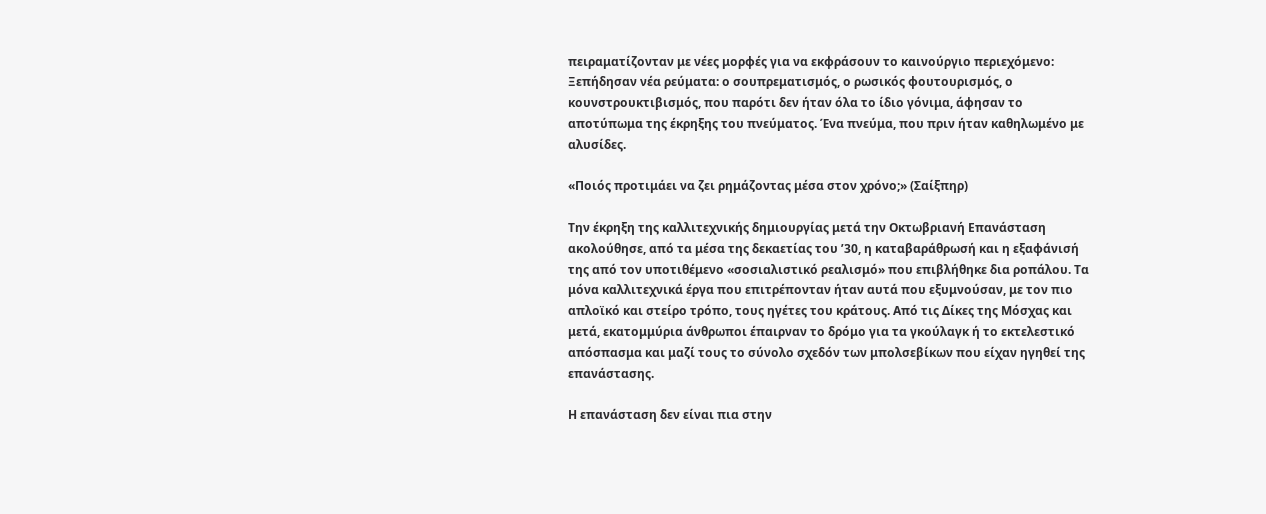πειραματίζονταν με νέες μορφές για να εκφράσουν το καινούργιο περιεχόμενο: Ξεπήδησαν νέα ρεύματα: ο σουπρεματισμός, ο ρωσικός φουτουρισμός, ο κουνστρουκτιβισμός, που παρότι δεν ήταν όλα το ίδιο γόνιμα, άφησαν το αποτύπωμα της έκρηξης του πνεύματος. Ένα πνεύμα, που πριν ήταν καθηλωμένο με αλυσίδες.

«Ποιός προτιμάει να ζει ρημάζοντας μέσα στον χρόνο;» (Σαίξπηρ)

Την έκρηξη της καλλιτεχνικής δημιουργίας μετά την Οκτωβριανή Επανάσταση ακολούθησε, από τα μέσα της δεκαετίας του ’30, η καταβαράθρωσή και η εξαφάνισή της από τον υποτιθέμενο «σοσιαλιστικό ρεαλισμό» που επιβλήθηκε δια ροπάλου. Τα μόνα καλλιτεχνικά έργα που επιτρέπονταν ήταν αυτά που εξυμνούσαν, με τον πιο απλοϊκό και στείρο τρόπο, τους ηγέτες του κράτους. Από τις Δίκες της Μόσχας και μετά, εκατομμύρια άνθρωποι έπαιρναν το δρόμο για τα γκούλαγκ ή το εκτελεστικό απόσπασμα και μαζί τους το σύνολο σχεδόν των μπολσεβίκων που είχαν ηγηθεί της επανάστασης.

Η επανάσταση δεν είναι πια στην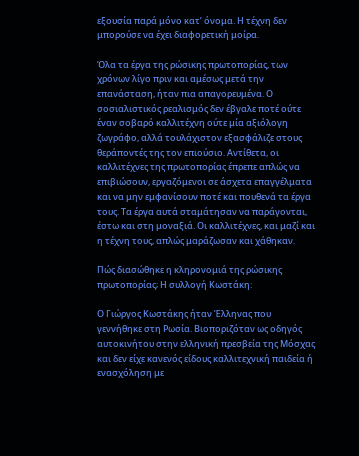εξουσία παρά μόνο κατ’ όνομα. Η τέχνη δεν μπορούσε να έχει διαφορετική μοίρα.

Όλα τα έργα της ρώσικης πρωτοπορίας, των χρόνων λίγο πριν και αμέσως μετά την επανάσταση, ήταν πια απαγορευμένα. Ο σοσιαλιστικός ρεαλισμός δεν έβγαλε ποτέ ούτε έναν σοβαρό καλλιτέχνη ούτε μία αξιόλογη ζωγράφο, αλλά τουλάχιστον εξασφάλιζε στους θεράποντές της τον επιούσιο. Αντίθετα, οι καλλιτέχνες της πρωτοπορίας έπρεπε απλώς να επιβιώσουν, εργαζόμενοι σε άσχετα επαγγέλματα και να μην εμφανίσουν ποτέ και πουθενά τα έργα τους. Τα έργα αυτά σταμάτησαν να παράγονται, έστω και στη μοναξιά. Οι καλλιτέχνες, και μαζί και η τέχνη τους, απλώς μαράζωσαν και χάθηκαν.

Πώς διασώθηκε η κληρονομιά της ρώσικης πρωτοπορίας; Η συλλογή Κωστάκη:

Ο Γιώργος Κωστάκης ήταν Έλληνας που γεννήθηκε στη Ρωσία. Βιοποριζόταν ως οδηγός αυτοκινήτου στην ελληνική πρεσβεία της Μόσχας και δεν είχε κανενός είδους καλλιτεχνική παιδεία ή ενασχόληση με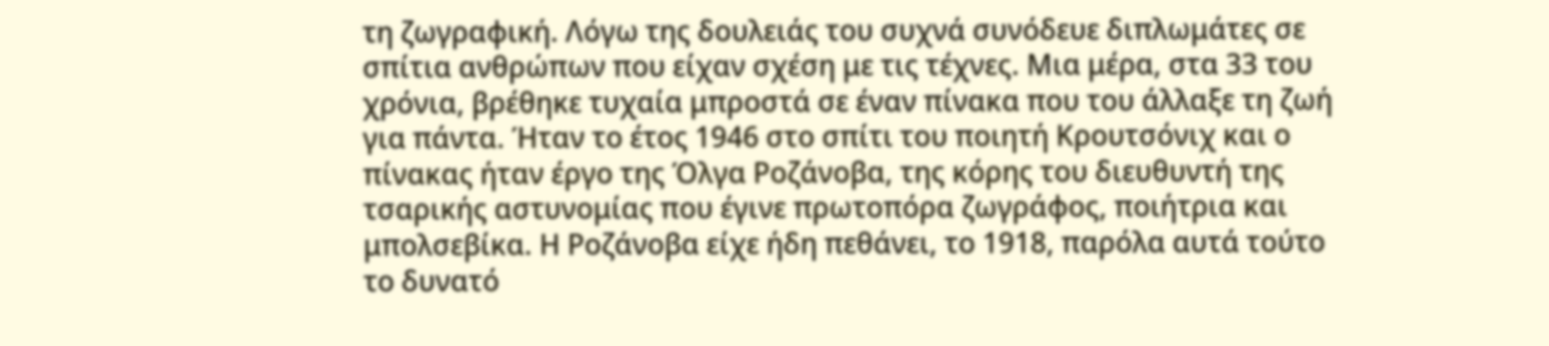τη ζωγραφική. Λόγω της δουλειάς του συχνά συνόδευε διπλωμάτες σε σπίτια ανθρώπων που είχαν σχέση με τις τέχνες. Μια μέρα, στα 33 του χρόνια, βρέθηκε τυχαία μπροστά σε έναν πίνακα που του άλλαξε τη ζωή για πάντα. Ήταν το έτος 1946 στο σπίτι του ποιητή Κρουτσόνιχ και ο πίνακας ήταν έργο της Όλγα Ροζάνοβα, της κόρης του διευθυντή της τσαρικής αστυνομίας που έγινε πρωτοπόρα ζωγράφος, ποιήτρια και μπολσεβίκα. Η Ροζάνοβα είχε ήδη πεθάνει, το 1918, παρόλα αυτά τούτο το δυνατό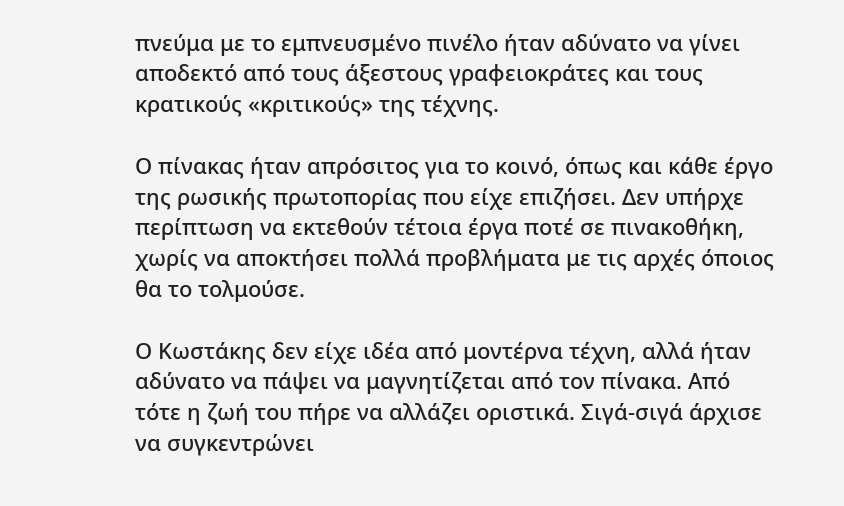πνεύμα με το εμπνευσμένο πινέλο ήταν αδύνατο να γίνει αποδεκτό από τους άξεστους γραφειοκράτες και τους κρατικούς «κριτικούς» της τέχνης.

Ο πίνακας ήταν απρόσιτος για το κοινό, όπως και κάθε έργο της ρωσικής πρωτοπορίας που είχε επιζήσει. Δεν υπήρχε περίπτωση να εκτεθούν τέτοια έργα ποτέ σε πινακοθήκη, χωρίς να αποκτήσει πολλά προβλήματα με τις αρχές όποιος θα το τολμούσε.

Ο Κωστάκης δεν είχε ιδέα από μοντέρνα τέχνη, αλλά ήταν αδύνατο να πάψει να μαγνητίζεται από τον πίνακα. Από τότε η ζωή του πήρε να αλλάζει οριστικά. Σιγά-σιγά άρχισε να συγκεντρώνει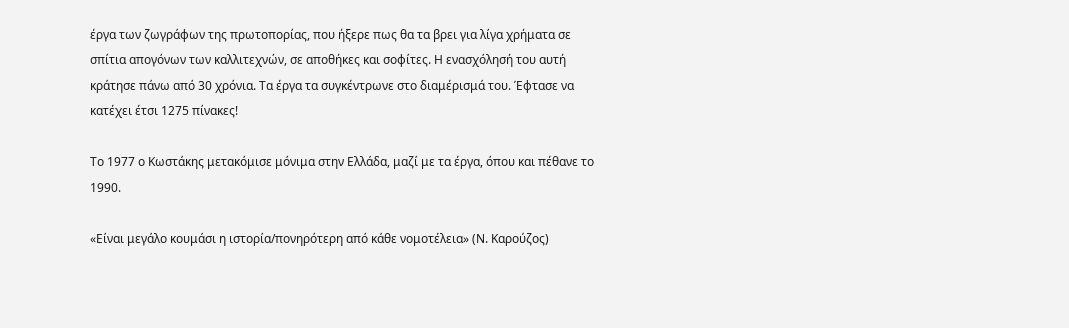έργα των ζωγράφων της πρωτοπορίας, που ήξερε πως θα τα βρει για λίγα χρήματα σε σπίτια απογόνων των καλλιτεχνών, σε αποθήκες και σοφίτες. Η ενασχόλησή του αυτή κράτησε πάνω από 30 χρόνια. Τα έργα τα συγκέντρωνε στο διαμέρισμά του. Έφτασε να κατέχει έτσι 1275 πίνακες!

Το 1977 ο Κωστάκης μετακόμισε μόνιμα στην Ελλάδα, μαζί με τα έργα, όπου και πέθανε το 1990.

«Είναι μεγάλο κουμάσι η ιστορία/πονηρότερη από κάθε νομοτέλεια» (Ν. Καρούζος)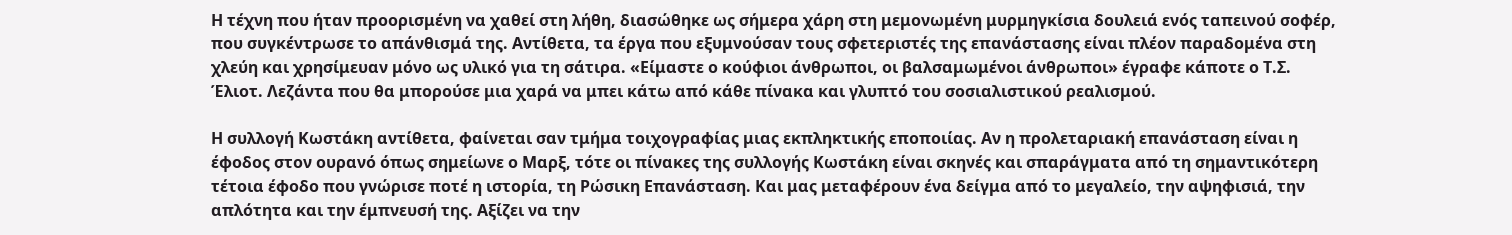Η τέχνη που ήταν προορισμένη να χαθεί στη λήθη, διασώθηκε ως σήμερα χάρη στη μεμονωμένη μυρμηγκίσια δουλειά ενός ταπεινού σοφέρ, που συγκέντρωσε το απάνθισμά της. Αντίθετα, τα έργα που εξυμνούσαν τους σφετεριστές της επανάστασης είναι πλέον παραδομένα στη χλεύη και χρησίμευαν μόνο ως υλικό για τη σάτιρα. «Είμαστε ο κούφιοι άνθρωποι, οι βαλσαμωμένοι άνθρωποι» έγραφε κάποτε ο Τ.Σ. Έλιοτ. Λεζάντα που θα μπορούσε μια χαρά να μπει κάτω από κάθε πίνακα και γλυπτό του σοσιαλιστικού ρεαλισμού.

Η συλλογή Κωστάκη αντίθετα, φαίνεται σαν τμήμα τοιχογραφίας μιας εκπληκτικής εποποιίας. Αν η προλεταριακή επανάσταση είναι η έφοδος στον ουρανό όπως σημείωνε ο Μαρξ, τότε οι πίνακες της συλλογής Κωστάκη είναι σκηνές και σπαράγματα από τη σημαντικότερη τέτοια έφοδο που γνώρισε ποτέ η ιστορία, τη Ρώσικη Επανάσταση. Και μας μεταφέρουν ένα δείγμα από το μεγαλείο, την αψηφισιά, την απλότητα και την έμπνευσή της. Αξίζει να την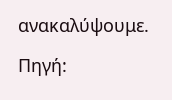ανακαλύψουμε.

Πηγή: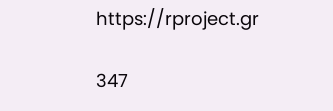https://rproject.gr

347